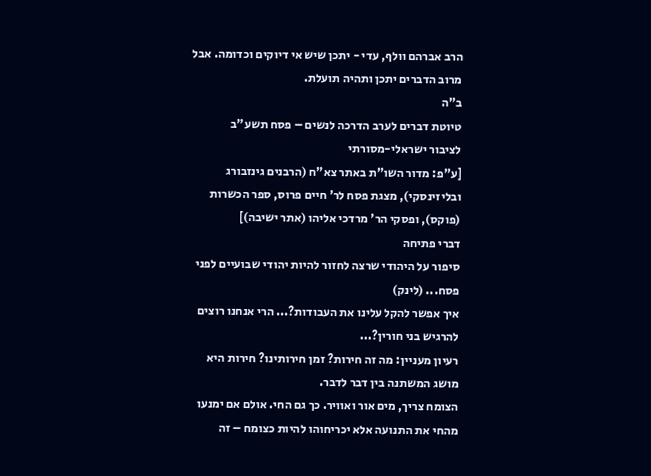הרב אברהם וולף, עדי - יתכן שיש אי דיוקים וכדומה. אבל מרוב הדברים יתכן ותהיה תועלת.
ב"ה
טיוטת דברים לערב הדרכה לנשים – פסח תשע"ב
לציבור ישראלי-מסורתי
[ע"פ: מדור השו"ת באתר צא"ח (הרבנים גינזבורג ובליזינסקי), מצגת פסח לר' חיים פרוס, ספר הכשרות (פוקס), ופסקי הר' מרדכי אליהו (אתר ישיבה)]
דברי פתיחה
סיפור על היהודי שרצה לחזור להיות יהודי שבועיים לפני פסח... (לינק)
איך אפשר להקל עלינו את העבודות?... הרי אנחנו רוצים להרגיש בני חורין?...
רעיון מעניין: מה זה חירות? זמן חירותינו? חירות היא מושג המשתנה בין דבר לדבר.
הצומח צריך, מים אור ואוויר. כך גם החי. אולם אם ימנעו מהחי את התנועה אלא יכריחוהו להיות כצומח – זה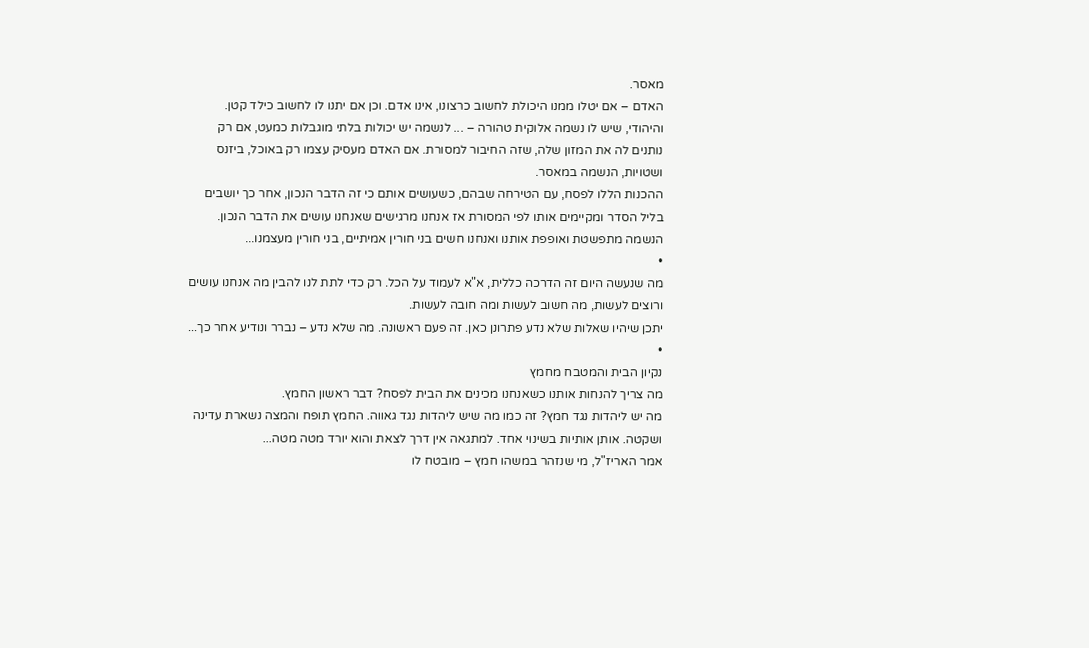מאסר.
האדם – אם יטלו ממנו היכולת לחשוב כרצונו, אינו אדם. וכן אם יתנו לו לחשוב כילד קטן.
והיהודי, שיש לו נשמה אלוקית טהורה – ... לנשמה יש יכולות בלתי מוגבלות כמעט, אם רק נותנים לה את המזון שלה, שזה החיבור למסורת. אם האדם מעסיק עצמו רק באוכל, ביזנס ושטויות, הנשמה במאסר.
ההכנות הללו לפסח, עם הטירחה שבהם, כשעושים אותם כי זה הדבר הנכון, אחר כך יושבים בליל הסדר ומקיימים אותו לפי המסורת אז אנחנו מרגישים שאנחנו עושים את הדבר הנכון. הנשמה מתפשטת ואופפת אותנו ואנחנו חשים בני חורין אמיתיים, בני חורין מעצמנו...
•
מה שנעשה היום זה הדרכה כללית, א"א לעמוד על הכל. רק כדי לתת לנו להבין מה אנחנו עושים ורוצים לעשות, מה חשוב לעשות ומה חובה לעשות.
יתכן שיהיו שאלות שלא נדע פתרונן כאן. זה פעם ראשונה. מה שלא נדע – נברר ונודיע אחר כך...
•
נקיון הבית והמטבח מחמץ
מה צריך להנחות אותנו כשאנחנו מכינים את הבית לפסח? דבר ראשון החמץ.
מה יש ליהדות נגד חמץ? זה כמו מה שיש ליהדות נגד גאווה. החמץ תופח והמצה נשארת עדינה ושקטה. אותן אותיות בשינוי אחד. למתגאה אין דרך לצאת והוא יורד מטה מטה...
אמר האריז"ל, מי שנזהר במשהו חמץ – מובטח לו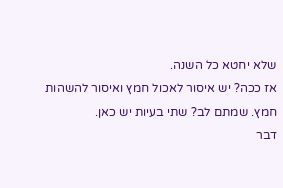שלא יחטא כל השנה.
אז ככה? יש איסור לאכול חמץ ואיסור להשהות חמץ. שמתם לב? שתי בעיות יש כאן.
דבר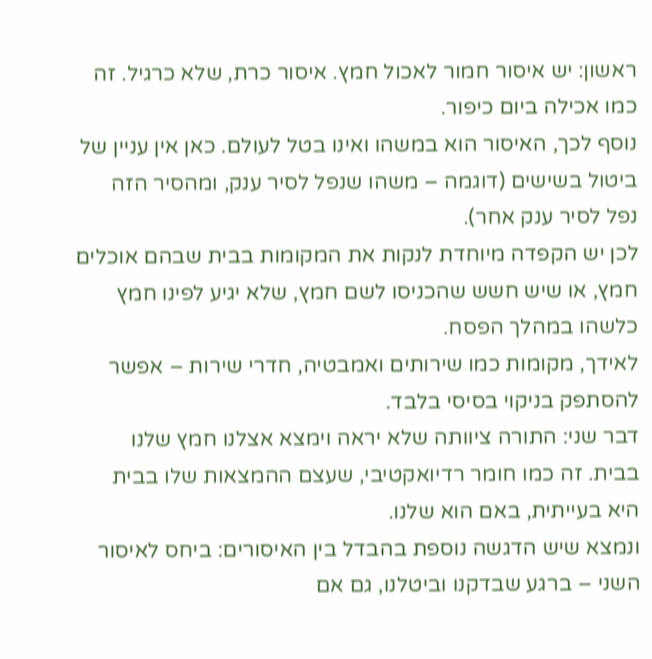ראשון: יש איסור חמור לאכול חמץ. איסור כרת, שלא כרגיל. זה כמו אכילה ביום כיפור.
נוסף לכך, האיסור הוא במשהו ואינו בטל לעולם. כאן אין עניין של ביטול בשישים (דוגמה – משהו שנפל לסיר ענק, ומהסיר הזה נפל לסיר ענק אחר).
לכן יש הקפדה מיוחדת לנקות את המקומות בבית שבהם אוכלים חמץ, או שיש חשש שהכניסו לשם חמץ, שלא יגיע לפינו חמץ כלשהו במהלך הפסח.
לאידך, מקומות כמו שירותים ואמבטיה, חדרי שירות – אפשר להסתפק בניקוי בסיסי בלבד.
דבר שני: התורה ציוותה שלא יראה וימצא אצלנו חמץ שלנו בבית. זה כמו חומר רדיואקטיבי, שעצם ההמצאות שלו בבית היא בעייתית, באם הוא שלנו.
ונמצא שיש הדגשה נוספת בהבדל בין האיסורים: ביחס לאיסור השני – ברגע שבדקנו וביטלנו, גם אם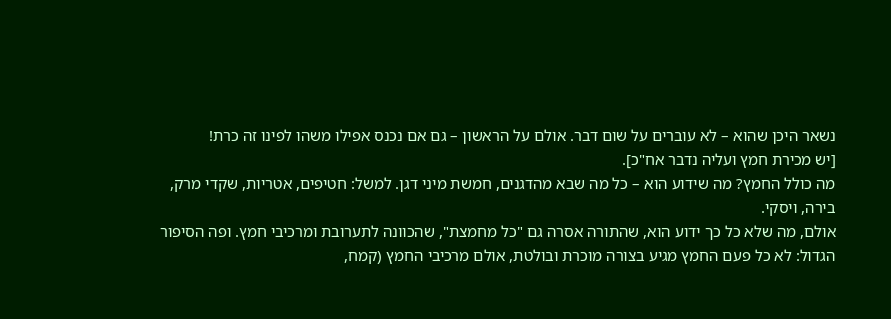נשאר היכן שהוא – לא עוברים על שום דבר. אולם על הראשון – גם אם נכנס אפילו משהו לפינו זה כרת!
[יש מכירת חמץ ועליה נדבר אח"כ].
מה כולל החמץ? מה שידוע הוא – כל מה שבא מהדגנים, חמשת מיני דגן. למשל: חטיפים, אטריות, שקדי מרק, בירה, ויסקי.
אולם, מה שלא כל כך ידוע הוא, שהתורה אסרה גם "כל מחמצת", שהכוונה לתערובת ומרכיבי חמץ. ופה הסיפור הגדול: לא כל פעם החמץ מגיע בצורה מוכרת ובולטת, אולם מרכיבי החמץ (קמח,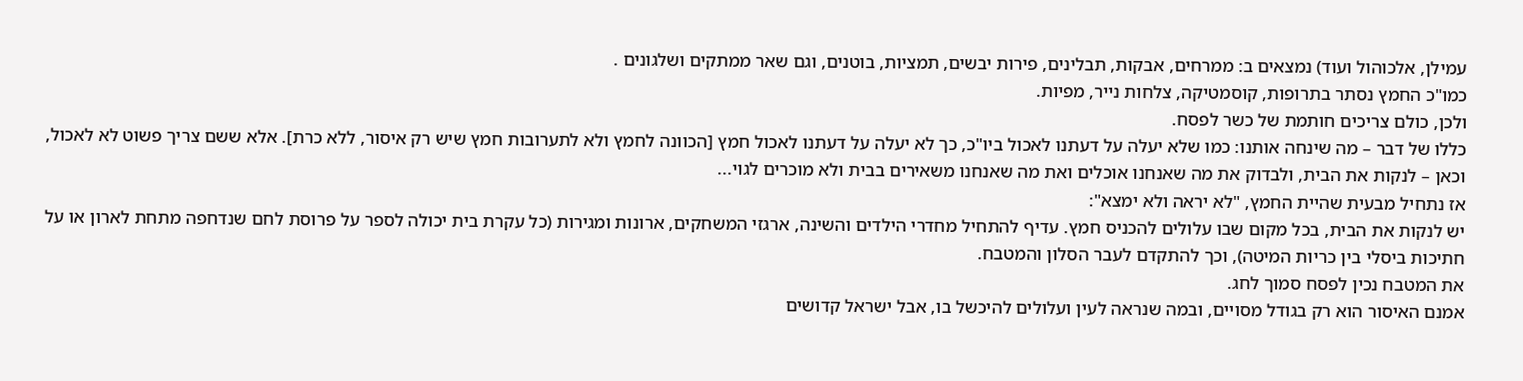עמילן, אלכוהול ועוד) נמצאים ב: ממרחים, אבקות, תבלינים, פירות יבשים, תמציות, בוטנים, וגם שאר ממתקים ושלגונים .
כמו"כ החמץ נסתר בתרופות, קוסמטיקה, צלחות נייר, מפיות.
ולכן, כולם צריכים חותמת של כשר לפסח.
כללו של דבר – מה שינחה אותנו: כמו שלא יעלה על דעתנו לאכול ביו"כ, כך לא יעלה על דעתנו לאכול חמץ [הכוונה לחמץ ולא לתערובות חמץ שיש רק איסור, ללא כרת]. אלא ששם צריך פשוט לא לאכול, וכאן – לנקות את הבית, ולבדוק את מה שאנחנו אוכלים ואת מה שאנחנו משאירים בבית ולא מוכרים לגוי...
אז נתחיל מבעית שהיית החמץ, "לא יראה ולא ימצא":
יש לנקות את הבית, בכל מקום שבו עלולים להכניס חמץ. עדיף להתחיל מחדרי הילדים והשינה, ארגזי המשחקים, ארונות ומגירות (כל עקרת בית יכולה לספר על פרוסת לחם שנדחפה מתחת לארון או על חתיכות ביסלי בין כריות המיטה), וכך להתקדם לעבר הסלון והמטבח.
את המטבח נכין לפסח סמוך לחג.
אמנם האיסור הוא רק בגודל מסויים, ובמה שנראה לעין ועלולים להיכשל בו, אבל ישראל קדושים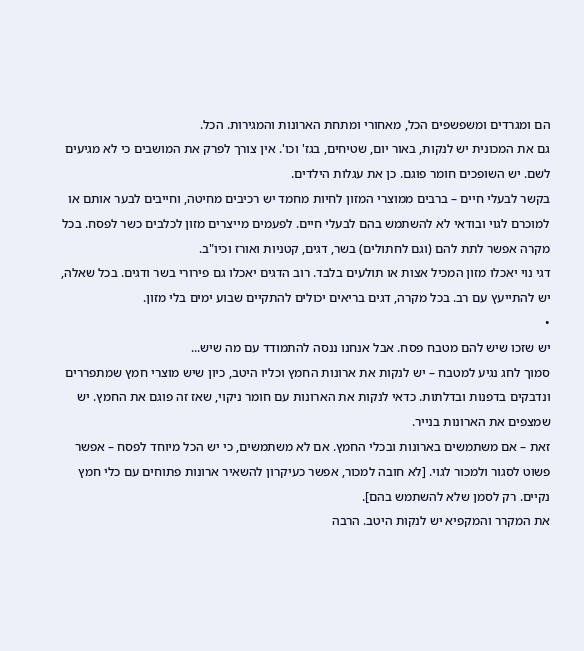הם ומגרדים ומשפשפים הכל, מאחורי ומתחת הארונות והמגירות. הכל.
גם את המכונית יש לנקות, באור יום, שטיחים, בגז' וכו'. אין צורך לפרק את המושבים כי לא מגיעים לשם. יש השופכים חומר פוגם. כן את עגלות הילדים.
בקשר לבעלי חיים – ברבים ממוצרי המזון לחיות מחמד יש רכיבים מחיטה, וחייבים לבער אותם או למוכרם לגוי ובודאי לא להשתמש בהם לבעלי חיים. לפעמים מייצרים מזון לכלבים כשר לפסח. בכל מקרה אפשר לתת להם (וגם לחתולים) בשר, דגים, קטניות ואורז וכיו"ב.
דגי נוי יאכלו מזון המכיל אצות או תולעים בלבד. רוב הדגים יאכלו גם פירורי בשר ודגים. בכל שאלה, יש להתייעץ עם רב. בכל מקרה, דגים בריאים יכולים להתקיים שבוע ימים בלי מזון.
•
יש שזכו שיש להם מטבח פסח. אבל אנחנו ננסה להתמודד עם מה שיש...
סמוך לחג נגיע למטבח – יש לנקות את ארונות החמץ וכליו היטב, כיון שיש מוצרי חמץ שמתפררים ונדבקים בדפנות ובדלתות. כדאי לנקות את הארונות עם חומר ניקוי, שאז זה פוגם את החמץ. יש שמצפים את הארונות בנייר.
זאת – אם משתמשים בארונות ובכלי החמץ. אם לא משתמשים, כי יש הכל מיוחד לפסח – אפשר פשוט לסגור ולמכור לגוי. [לא חובה למכור, אפשר כעיקרון להשאיר ארונות פתוחים עם כלי חמץ נקיים. רק לסמן שלא להשתמש בהם].
את המקרר והמקפיא יש לנקות היטב. הרבה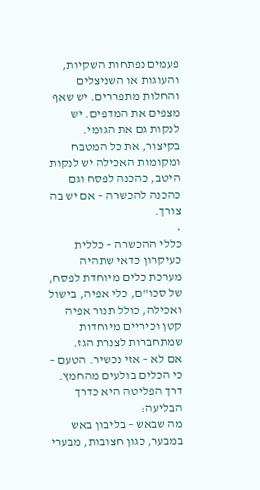פעמים נפתחות השקיות, והעוגות או השניצלים והחלות מתפררים. יש שאף מצפים את המדפים. יש לנקות גם את הגומי.
בקיצור, את כל המטבח ומקומות האכילה יש לנקות היטב, כהכנה לפסח וגם כהכנה להכשרה – אם יש בה צורך.
•
כללי ההכשרה – כללית
כעיקרון כדאי שתהיה מערכת כלים מיוחדת לפסח, של סכו"ם, כלי אפיה, בישול ואכילה, כולל תנור אפיה קטן וכיריים מיוחדות שמתחברות לצנרת הגז.
אם לא – אזי נכשיר. הטעם – כי הכלים בולעים מהחמץ.
דרך הפליטה היא כדרך הבליעה:
מה שבאש – בליבון באש במבער, כגון חצובות, מבערי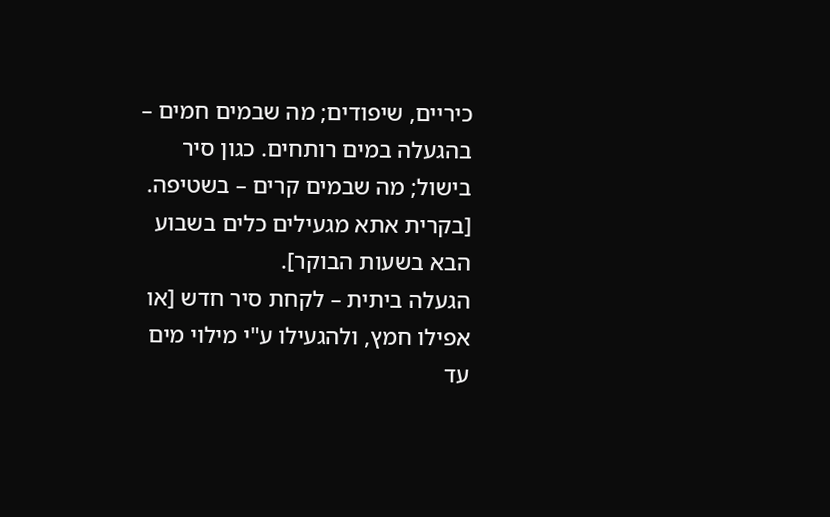כיריים, שיפודים; מה שבמים חמים – בהגעלה במים רותחים. כגון סיר בישול; מה שבמים קרים – בשטיפה.
[בקרית אתא מגעילים כלים בשבוע הבא בשעות הבוקר].
הגעלה ביתית – לקחת סיר חדש [או אפילו חמץ, ולהגעילו ע"י מילוי מים עד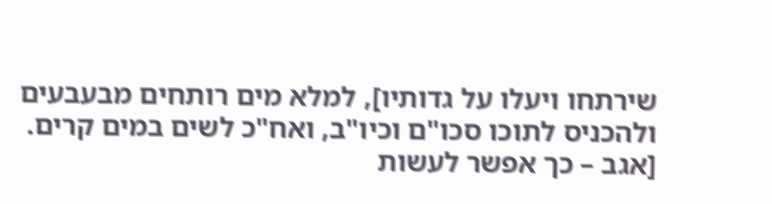שירתחו ויעלו על גדותיו], למלא מים רותחים מבעבעים ולהכניס לתוכו סכו"ם וכיו"ב, ואח"כ לשים במים קרים.
[אגב – כך אפשר לעשות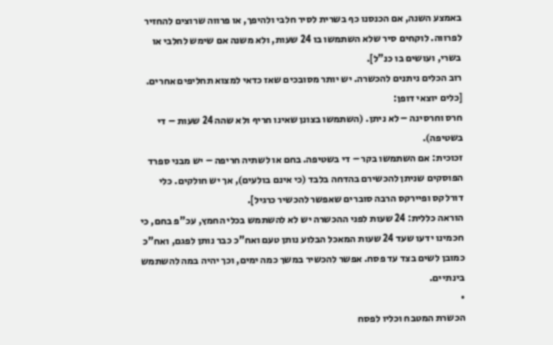באמצע השנה, אם הכנסנו כף בשרית לסיר חלבי ולהיפך, או פרווה שרוצים להחזיר לפרווה. לוקחים סיר שלא השתמשו בו 24 שעות, ולא משנה אם שימש לחלבי או בשרי, ועושים בו כנ"ל].
רוב הכלים ניתנים להכשרה. יש יותר מסובכים שאז כדאי למצוא תחליפים אחרים.
[כלים יוצאי דופן:
חרס וחרסינה – לא ניתן. (השתמשו בצונן שאינו חריף ולא שהה 24 שעות – די בשטיפה).
זכוכית: אם השתמשו בקר – די בשטיפה. בחם או לשתיה חריפה – יש מבני ספרד הפוסקים שניתן להכשירם בהדחה בלבד (כי אינם בולעים), אך יש חולקים. כלי דורלקס ופיירקס הרבה סוברים שאפשר להכשיר כרגיל].
הוראה כללית: 24 שעות לפני ההכשרה יש לא להשתמש בכלי החמץ, עכ"פ בחם, כי חכמינו ידעו שעד 24 שעות המאכל הבלוע נותן טעם ואח"כ כבר נותן לפגם, ואח"כ כמובן לשים בצד עד פסח. אפשר להכשיר במשך כמה ימים, וכך יהיה במה להשתמש בינתיים.
•
הכשרת המטבח וכליו לפסח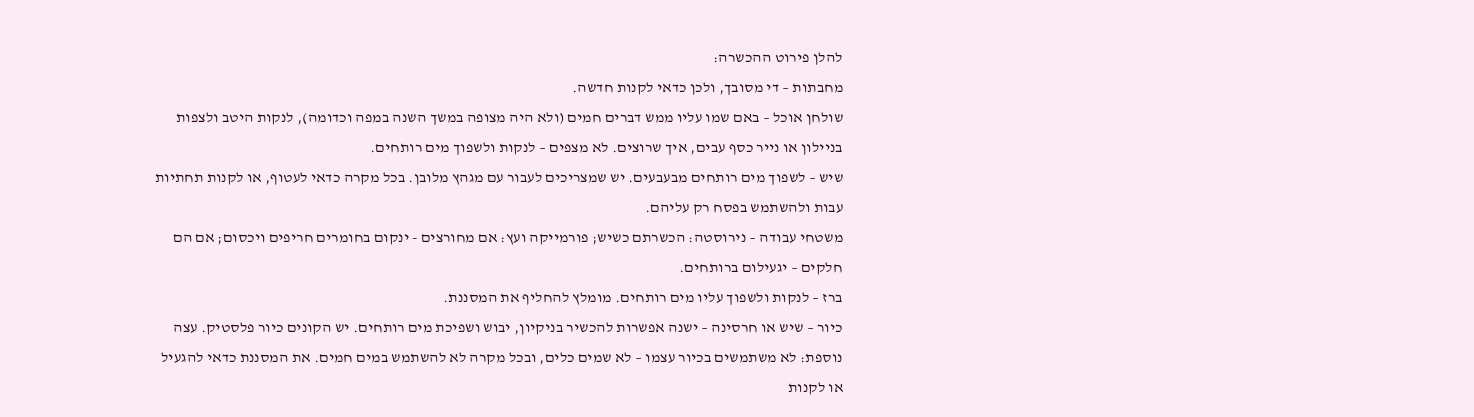להלן פירוט ההכשרה:
מחבתות – די מסובך, ולכן כדאי לקנות חדשה.
שולחן אוכל – באם שמו עליו ממש דברים חמים (ולא היה מצופה במשך השנה במפה וכדומה), לנקות היטב ולצפות בניילון או נייר כסף עבים, איך שרוצים. לא מצפים – לנקות ולשפוך מים רותחים.
שיש – לשפוך מים רותחים מבעבעים. יש שמצריכים לעבור עם מגהץ מלובן. בכל מקרה כדאי לעטוף, או לקנות תחתיות עבות ולהשתמש בפסח רק עליהם.
משטחי עבודה – נירוסטה: הכשרתם כשיש; פורמייקה ועץ: אם מחורצים - ינקום בחומרים חריפים ויכסום; אם הם חלקים – יגעילום ברותחים.
ברז – לנקות ולשפוך עליו מים רותחים. מומלץ להחליף את המסננת.
כיור – שיש או חרסינה – ישנה אפשרות להכשיר בניקיון, יבוש ושפיכת מים רותחים. יש הקונים כיור פלסטיק. עצה נוספת: לא משתמשים בכיור עצמו – לא שמים כלים, ובכל מקרה לא להשתמש במים חמים. את המסננת כדאי להגעיל או לקנות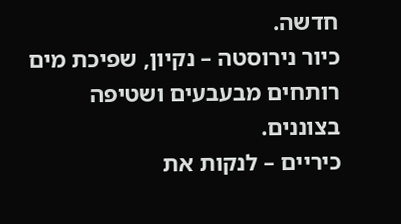חדשה.
כיור נירוסטה – נקיון, שפיכת מים רותחים מבעבעים ושטיפה בצוננים.
כיריים – לנקות את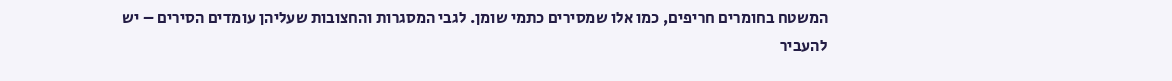המשטח בחומרים חריפים, כמו אלו שמסירים כתמי שומן. לגבי המסגרות והחצובות שעליהן עומדים הסירים – יש להעביר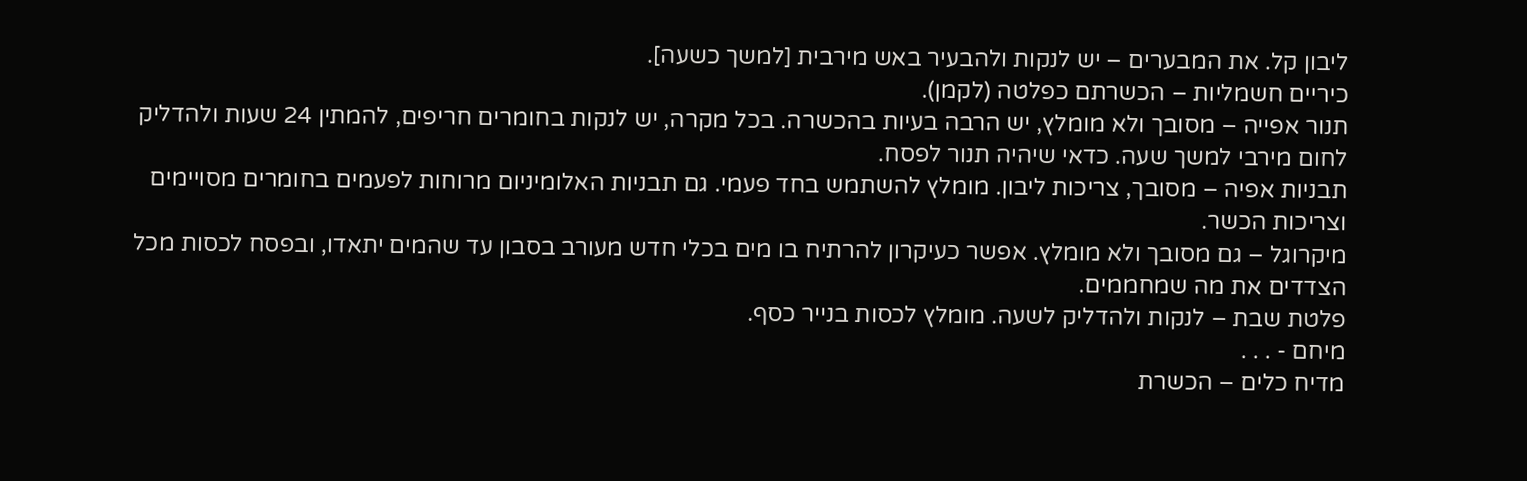ליבון קל. את המבערים – יש לנקות ולהבעיר באש מירבית [למשך כשעה].
כיריים חשמליות – הכשרתם כפלטה (לקמן).
תנור אפייה – מסובך ולא מומלץ, יש הרבה בעיות בהכשרה. בכל מקרה, יש לנקות בחומרים חריפים, להמתין 24 שעות ולהדליק לחום מירבי למשך שעה. כדאי שיהיה תנור לפסח.
תבניות אפיה – מסובך, צריכות ליבון. מומלץ להשתמש בחד פעמי. גם תבניות האלומיניום מרוחות לפעמים בחומרים מסויימים וצריכות הכשר.
מיקרוגל – גם מסובך ולא מומלץ. אפשר כעיקרון להרתיח בו מים בכלי חדש מעורב בסבון עד שהמים יתאדו, ובפסח לכסות מכל הצדדים את מה שמחממים.
פלטת שבת – לנקות ולהדליק לשעה. מומלץ לכסות בנייר כסף.
מיחם - . . .
מדיח כלים – הכשרת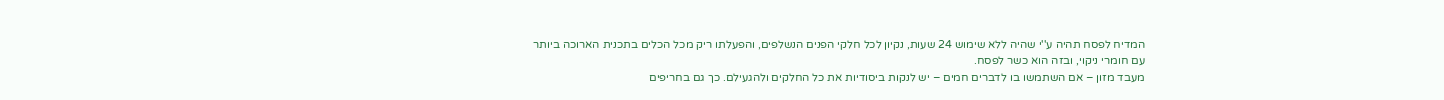המדיח לפסח תהיה ע''י שהיה ללא שימוש 24 שעות, נקיון לכל חלקי הפנים הנשלפים, והפעלתו ריק מכל הכלים בתכנית הארוכה ביותר עם חומרי ניקוי, ובזה הוא כשר לפסח.
מעבד מזון – אם השתמשו בו לדברים חמים – יש לנקות ביסודיות את כל החלקים ולהגעילם. כך גם בחריפים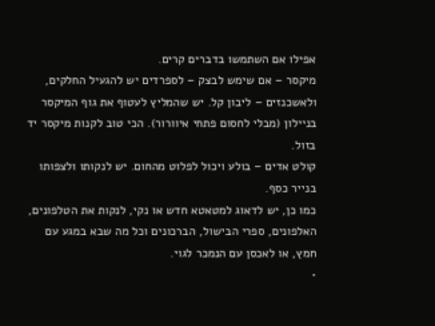אפילו אם השתמשו בדברים קרים.
מיקסר – אם שימש לבצק – לספרדים יש להגעיל החלקים, ולאשכנזים – ליבון קל. יש שהמליץ לעטוף את גוף המיקסר בניילון (מבלי לחסום פתחי איוורור). הכי טוב לקנות מיקסר יד בזול.
קולט אדים – בולע ויכול לפלוט מהחום. יש לנקותו ולצפותו בנייר כסף.
כמו כן, יש לדאוג למטאטא חדש או נקי, לנקות את הטלפונים, האלפונים, ספרי הבישול, הברכונים וכל מה שבא במגע עם חמץ, או לאכסן עם הנמכר לגוי.
•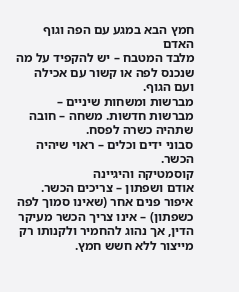חמץ הבא במגע עם הפה וגוף האדם
מלבד המטבח – יש להקפיד על מה שנכנס לפה או קשור עם אכילה ועם הגוף.
מברשות ומשחות שיניים – מברשות חדשות. משחה – חובה שתהיה כשרה לפסח.
סבוני ידים וכלים – ראוי שיהיה הכשר.
קוסמטיקה והיגיינה
אודם ושפתון – צריכים הכשר. איפור פנים אחר (שאינו סמוך לפה כשפתון) – אינו צריך הכשר מעיקר הדין, אך נהוג להחמיר ולקנותו רק מייצור ללא חשש חמץ.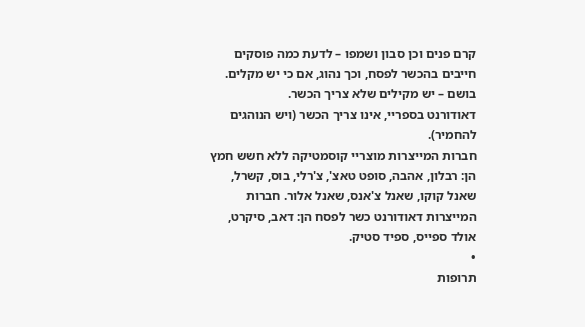קרם פנים וכן סבון ושמפו – לדעת כמה פוסקים חייבים בהכשר לפסח, וכך נהוג, אם כי יש מקלים.
בושם – יש מקילים שלא צריך הכשר.
דאודורנט בספריי, אינו צריך הכשר (ויש הנוהגים להחמיר).
חברות המייצרות מוצריי קוסמטיקה ללא חשש חמץ הן: רבלון, אהבה, סופט טאצ', צ'רלי, בוס, קשרל, שאנל קוקו, שאנל צ'אנס, שאנל אלור. חברות המייצרות דאודורנט כשר לפסח הן: דאב, סיקרט, אולד ספייס, ספיד סטיק.
•
תרופות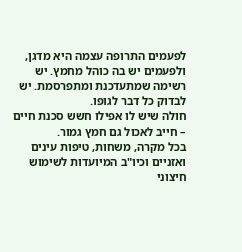לפעמים התרופה עצמה היא מדגן, ולפעמים יש בה כוהל מחמץ. יש רשימה שמתעדכנת ומתפרסמת. יש לבדוק כל דבר לגופו.
חולה שיש לו אפילו חשש סכנת חיים – חייב לאכול גם חמץ גמור.
בכל מקרה, משחות, טיפות עינים ואזניים וכיו"ב המיועדות לשימוש חיצוני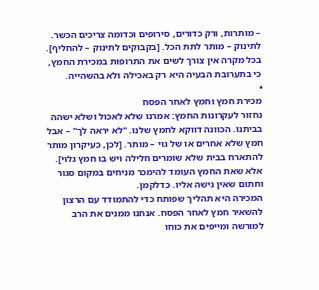– מותרות, ורק כדורים, סירופים וכדומה צריכים הכשר.
לתינוק – מותר לתת הכל. [בקבוקים לתינוק – להחליף].
בכל מקרה אין צורך לשים את התרופות במכירת החמץ, כי בתערובת הבעיה היא רק באכילה ולא בהשהייה.
•
מכירת חמץ וחמץ לאחר הפסח
נחזור לעקרונות החמץ: אמרנו שלא לאכול ושלא ישהה בביתנו. הכוונה דווקא לחמץ שלנו. "לא יראה לך" – אבל חמץ שלא אחרים או של גוי – מותר. [לכן, כעיקרון מותר להתארח בבית שלא שומרים חלילה ויש בו חמץ גלוי].
אלא שאת החמץ העומד להימכר מניחים במקום סגור וחתום שאין גישה אליו. כדלקמן.
המכירה היא תהליך שפותח כדי להתמודד עם הרצון להשאיר חמץ לאחר הפסח. אנחנו ממנים את הרב למורשה ומייפים את כוחו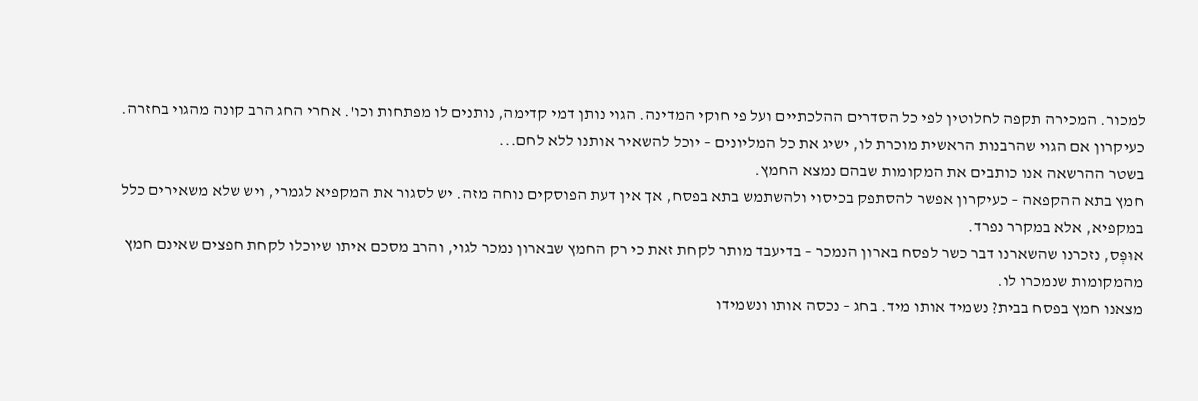למכור. המכירה תקפה לחלוטין לפי כל הסדרים ההלכתיים ועל פי חוקי המדינה. הגוי נותן דמי קדימה, נותנים לו מפתחות וכו'. אחרי החג הרב קונה מהגוי בחזרה. כעיקרון אם הגוי שהרבנות הראשית מוכרת לו, ישיג את כל המליונים – יוכל להשאיר אותנו ללא לחם...
בשטר ההרשאה אנו כותבים את המקומות שבהם נמצא החמץ.
חמץ בתא ההקפאה – כעיקרון אפשר להסתפק בכיסוי ולהשתמש בתא בפסח, אך אין דעת הפוסקים נוחה מזה. יש לסגור את המקפיא לגמרי, ויש שלא משאירים כלל במקפיא, אלא במקרר נפרד.
אוּפְּס, נזכרנו שהשארנו דבר כשר לפסח בארון הנמכר – בדיעבד מותר לקחת זאת כי רק החמץ שבארון נמכר לגוי, והרב מסכם איתו שיוכלו לקחת חפצים שאינם חמץ מהמקומות שנמכרו לו.
מצאנו חמץ בפסח בבית? נשמיד אותו מיד. בחג – נכסה אותו ונשמידו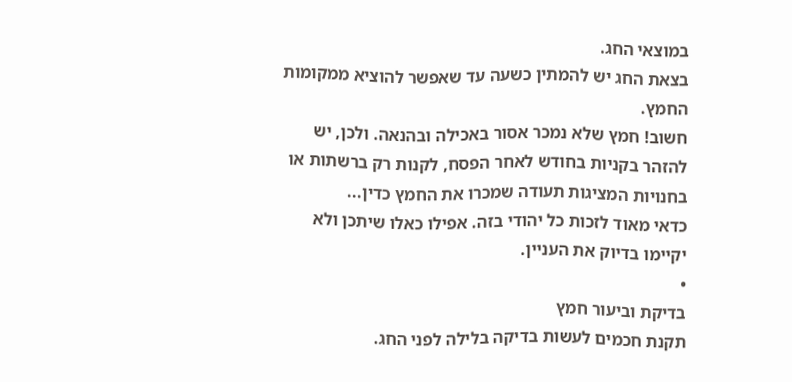במוצאי החג.
בצאת החג יש להמתין כשעה עד שאפשר להוציא ממקומות החמץ.
חשוב! חמץ שלא נמכר אסור באכילה ובהנאה. ולכן, יש להזהר בקניות בחודש לאחר הפסח, לקנות רק ברשתות או בחנויות המציגות תעודה שמכרו את החמץ כדין...
כדאי מאוד לזכות כל יהודי בזה. אפילו כאלו שיתכן ולא יקיימו בדיוק את העניין.
•
בדיקת וביעור חמץ
תקנת חכמים לעשות בדיקה בלילה לפני החג.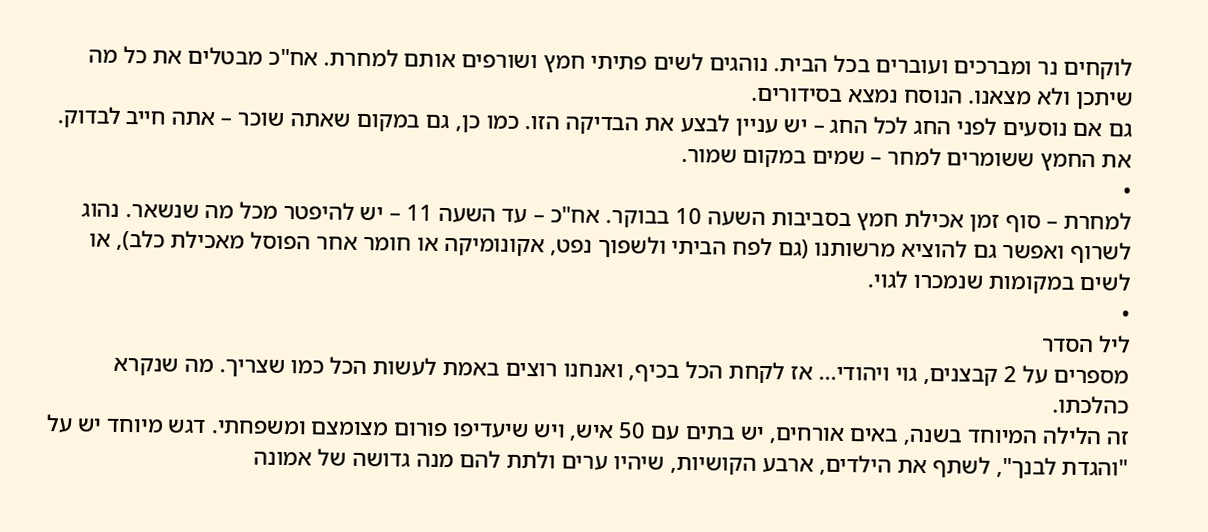לוקחים נר ומברכים ועוברים בכל הבית. נוהגים לשים פתיתי חמץ ושורפים אותם למחרת. אח"כ מבטלים את כל מה שיתכן ולא מצאנו. הנוסח נמצא בסידורים.
גם אם נוסעים לפני החג לכל החג – יש עניין לבצע את הבדיקה הזו. כמו כן, גם במקום שאתה שוכר – אתה חייב לבדוק.
את החמץ ששומרים למחר – שמים במקום שמור.
•
למחרת – סוף זמן אכילת חמץ בסביבות השעה 10 בבוקר. אח"כ – עד השעה 11 – יש להיפטר מכל מה שנשאר. נהוג לשרוף ואפשר גם להוציא מרשותנו (גם לפח הביתי ולשפוך נפט, אקונומיקה או חומר אחר הפוסל מאכילת כלב), או לשים במקומות שנמכרו לגוי.
•
ליל הסדר
מספרים על 2 קבצנים, גוי ויהודי... אז לקחת הכל בכיף, ואנחנו רוצים באמת לעשות הכל כמו שצריך. מה שנקרא כהלכתו.
זה הלילה המיוחד בשנה, באים אורחים, יש בתים עם 50 איש, ויש שיעדיפו פורום מצומצם ומשפחתי. דגש מיוחד יש על "והגדת לבנך", לשתף את הילדים, ארבע הקושיות, שיהיו ערים ולתת להם מנה גדושה של אמונה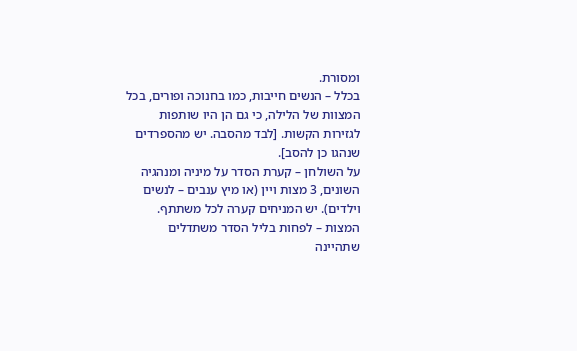ומסורת.
בכלל – הנשים חייבות, כמו בחנוכה ופורים, בכל המצוות של הלילה, כי גם הן היו שותפות לגזירות הקשות. [לבד מהסבה. יש מהספרדים שנהגו כן להסב].
על השולחן – קערת הסדר על מיניה ומנהגיה השונים, 3 מצות ויין (או מיץ ענבים – לנשים וילדים). יש המניחים קערה לכל משתתף.
המצות – לפחות בליל הסדר משתדלים שתהיינה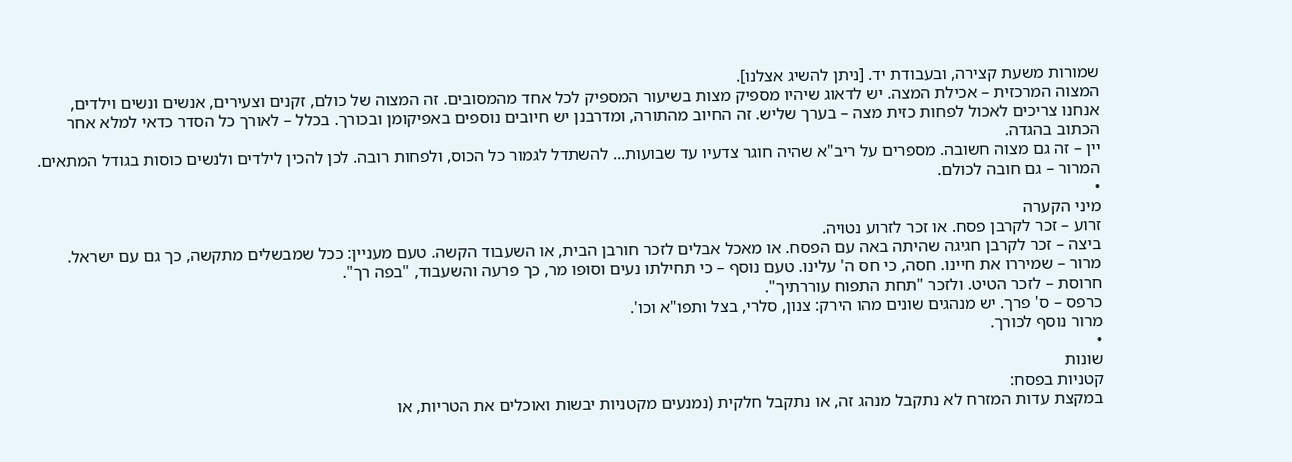שמורות משעת קצירה, ובעבודת יד. [ניתן להשיג אצלנו].
המצוה המרכזית – אכילת המצה. יש לדאוג שיהיו מספיק מצות בשיעור המספיק לכל אחד מהמסובים. זה המצוה של כולם, זקנים וצעירים, אנשים ונשים וילדים, אנחנו צריכים לאכול לפחות כזית מצה – בערך שליש. זה החיוב מהתורה, ומדרבנן יש חיובים נוספים באפיקומן ובכורך. בכלל – לאורך כל הסדר כדאי למלא אחר הכתוב בהגדה.
יין – זה גם מצוה חשובה. מספרים על ריב"א שהיה חוגר צדעיו עד שבועות... להשתדל לגמור כל הכוס, ולפחות רובה. לכן להכין לילדים ולנשים כוסות בגודל המתאים.
המרור – גם חובה לכולם.
•
מיני הקערה
זרוע – זכר לקרבן פסח. או זכר לזרוע נטויה.
ביצה – זכר לקרבן חגיגה שהיתה באה עם הפסח. או מאכל אבלים לזכר חורבן הבית, או השעבוד הקשה. טעם מעניין: ככל שמבשלים מתקשה, כך גם עם ישראל.
מרור – שמיררו את חיינו. חסה, כי חס ה' עלינו. טעם נוסף – כי תחילתו נעים וסופו מר, כך פרעה והשעבוד, "בפה רך".
חרוסת – לזכר הטיט. ולזכר "תחת התפוח עוררתיך".
כרפס – ס' פרך. יש מנהגים שונים מהו הירק: צנון, סלרי, בצל ותפו"א וכו'.
מרור נוסף לכורך.
•
שונות
קטניות בפסח:
במקצת עדות המזרח לא נתקבל מנהג זה, או נתקבל חלקית (נמנעים מקטניות יבשות ואוכלים את הטריות, או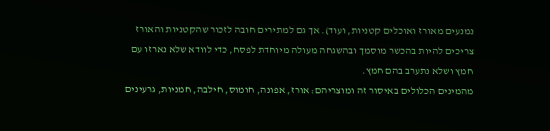נמנעים מאורז ואוכלים קטניות, ועוד). אך גם למתירים חובה לזכור שהקטניות והאורז צריכים להיות בהכשר מוסמך ובהשגחה מעולה מיוחדת לפסח, כדי לוודא שלא נארזו עם חמץ ושלא נתערב בהם חמץ.
מהמינים הכלולים באיסור זה ומוצריהם: אורז, אפונה, חומוס, חילבה, חמניות, גרעינים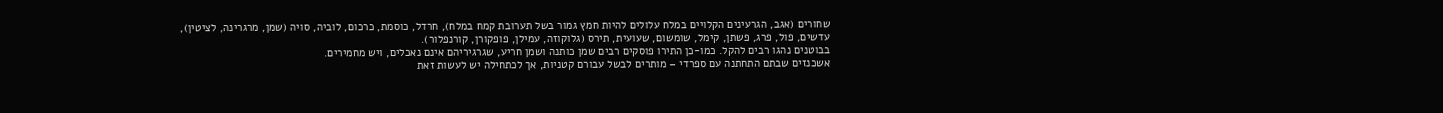שחורים (אגב, הגרעינים הקלויים במלח עלולים להיות חמץ גמור בשל תערובת קמח במלח), חרדל, כוסמת, כרכום, לוביה, סויה (שמן, מרגרינה, לציטין), עדשים, פול, פרג, פשתן, קימל, שומשום, שעועית, תירס (גלוקוזה, עמילן, פופקורן, קורנפלור).
בבוטנים נהגו רבים להקל. כמו-כן התירו פוסקים רבים שמן כותנה ושמן חריע, שגרגיריהם אינם נאכלים, ויש מחמירים.
אשכנזים שבתם התחתנה עם ספרדי – מותרים לבשל עבורם קטניות, אך לכתחילה יש לעשות זאת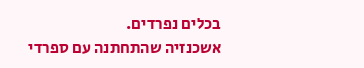בכלים נפרדים.
אשכנזיה שהתחתנה עם ספרדי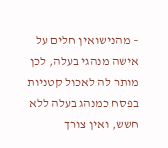– מהנישואין חלים על אישה מנהגי בעלה, לכן מותר לה לאכול קטניות בפסח כמנהג בעלה ללא חשש, ואין צורך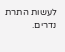לעשות התרת נדרים.